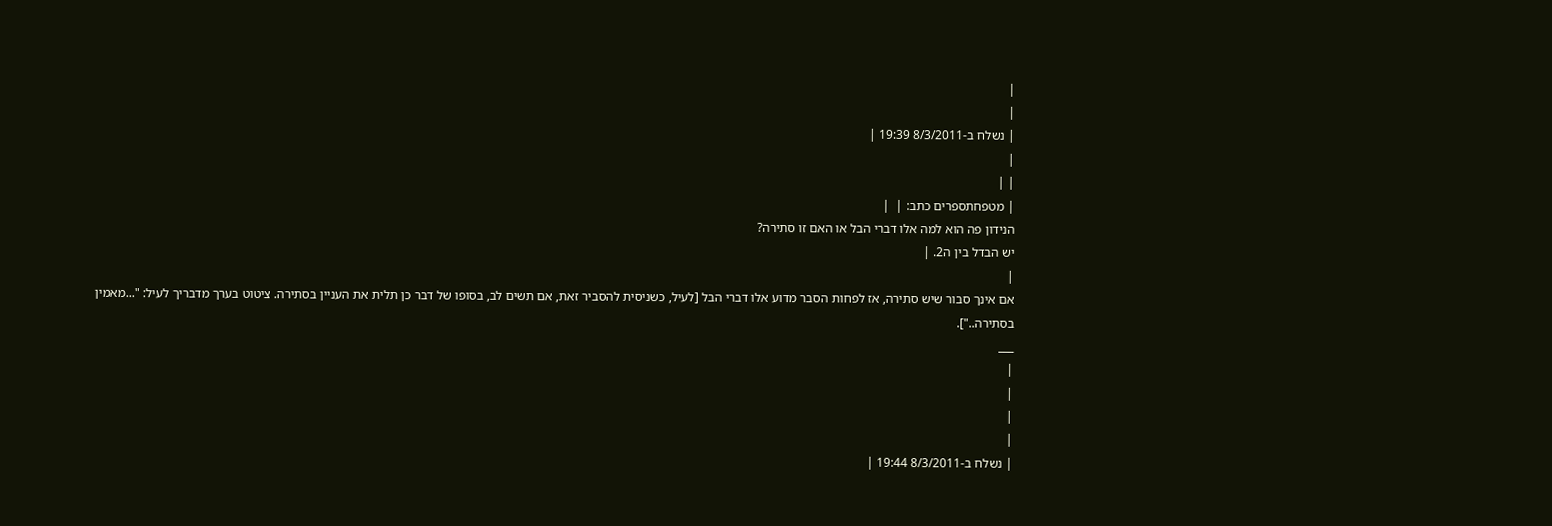|
|
| נשלח ב-8/3/2011 19:39 |
|
| |
| מטפחתספרים כתב: |  |
הנידון פה הוא למה אלו דברי הבל או האם זו סתירה?
יש הבדל בין ה2. |
|
אם אינך סבור שיש סתירה, אז לפחות הסבר מדוע אלו דברי הבל [לעיל, כשניסית להסביר זאת, אם תשים לב, בסופו של דבר כן תלית את העניין בסתירה. ציטוט בערך מדבריך לעיל: "...מאמין בסתירה.."].
___
|
|
|
|
| נשלח ב-8/3/2011 19:44 |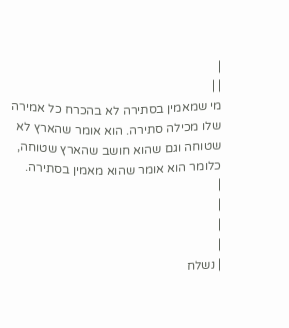|
| |
מי שמאמין בסתירה לא בהכרח כל אמירה שלו מכילה סתירה. הוא אומר שהארץ לא שטוחה וגם שהוא חושב שהארץ שטוחה, כלומר הוא אומר שהוא מאמין בסתירה.
|
|
|
|
| נשלח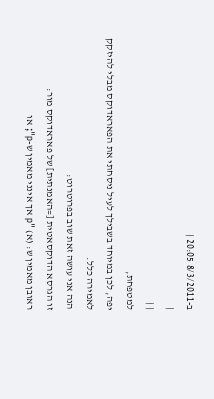ב-8/3/2011 20:05 |
|
| |
למטפחת,
יפה, לכן במיוחד בשבילך לעיל ניסחתי את הפאראדוקס מבלי להיזקק לאמירה כלל.
הנה אני עושה זאת שוב בפרוטרוט:
זו הגרסא הדוקסאטית [=האמנתית] של פאראדוקס מור:
ראובן מאמין ש: (א) "p אך אינני מאמין ש-p"; או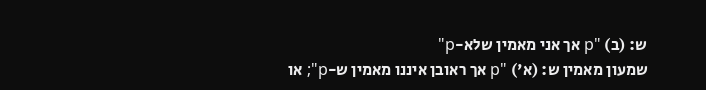ש: (ב) "p אך אני מאמין שלא-p"
שמעון מאמין ש: (א') "p אך ראובן איננו מאמין ש-p"; או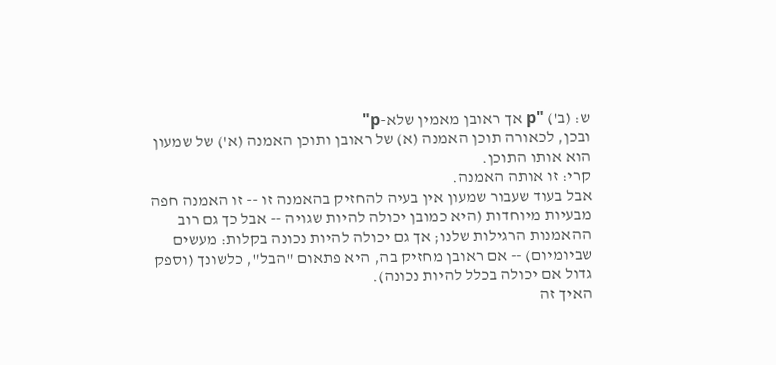ש: (ב') "p אך ראובן מאמין שלא-p"
ובכן, לכאורה תוכן האמנה (א) של ראובן ותוכן האמנה (א') של שמעון הוא אותו התוכן.
קרי: זו אותה האמנה.
אבל בעוד שעבור שמעון אין בעיה להחזיק בהאמנה זו -- זו האמנה חפה מבעיות מיוחדות (היא כמובן יכולה להיות שגויה -- אבל כך גם רוב ההאמנות הרגילות שלנו; אך גם יכולה להיות נכונה בקלות: מעשים שביומיום) -- אם ראובן מחזיק בה, היא פתאום "הבל", כלשונך (וספק גדול אם יכולה בכלל להיות נכונה).
האיך זה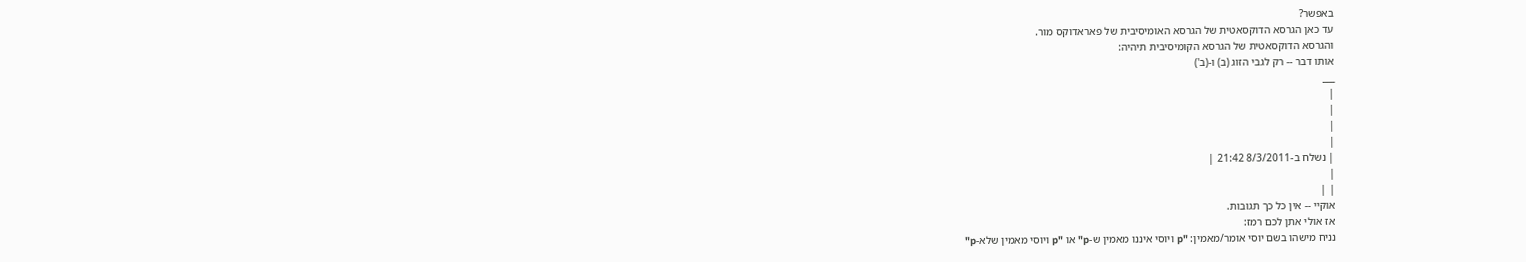באפשר?
עד כאן הגרסא הדוקסאטית של הגרסא האומיסיבית של פאראדוקס מור.
והגרסא הדוקסאטית של הגרסא הקומיסיבית תיהיה:
אותו דבר -- רק לגבי הזוג (ב) ו-(ב')
___
|
|
|
|
| נשלח ב-8/3/2011 21:42 |
|
| |
אוקיי -- אין כל כך תגובות.
אז אולי אתן לכם רמז:
נניח מישהו בשם יוסי אומר/מאמין: "p ויוסי איננו מאמין ש-p" או "p ויוסי מאמין שלא-p"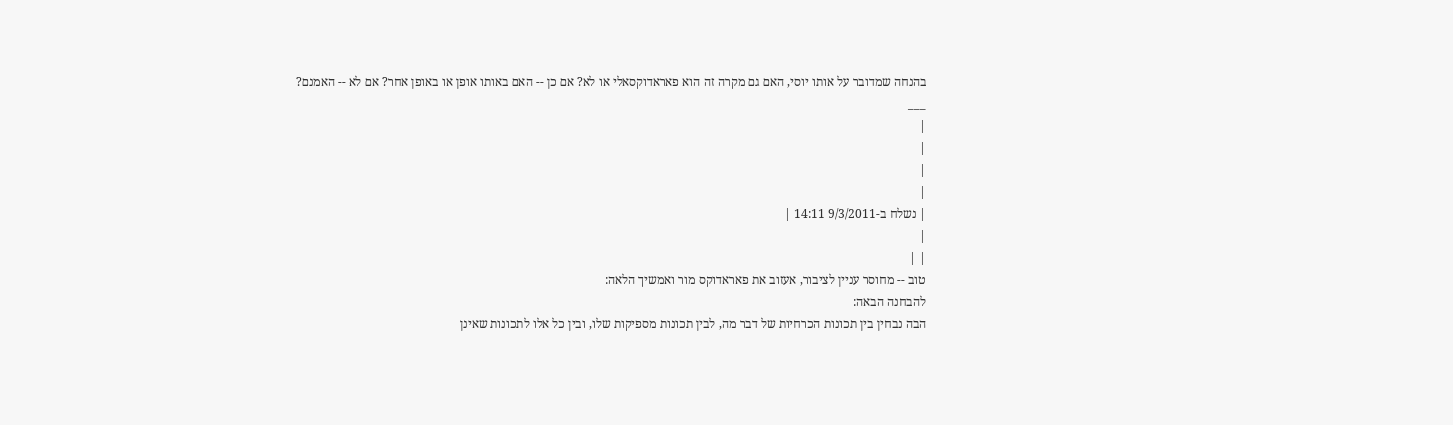בהנחה שמדובר על אותו יוסי, האם גם מקרה זה הוא פאראדוקסאלי או לא? אם כן -- האם באותו אופן או באופן אחר? אם לא -- האמנם?
___
|
|
|
|
| נשלח ב-9/3/2011 14:11 |
|
| |
טוב -- מחוסר עניין לציבור, אעזוב את פאראדוקס מור ואמשיך הלאה:
להבחנה הבאה:
הבה נבחין בין תכונות הכרחיות של דבר מה, לבין תכונות מספיקות שלו, ובין כל אלו לתכונות שאינן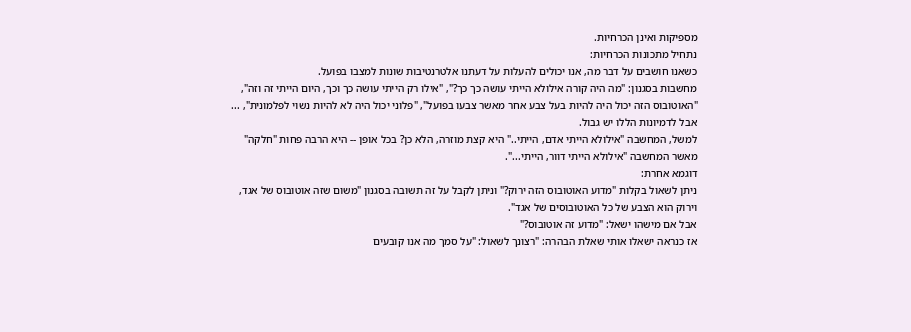מספיקות ואינן הכרחיות.
נתחיל מתכונות הכרחיות:
כשאנו חושבים על דבר מה, אנו יכולים להעלות על דעתנו אלטרנטיבות שונות למצבו בפועל.
מחשבות בסגנון: "מה היה קורה אילולא הייתי עושה כך כך?", "אילו רק הייתי עושה כך וכך, היום הייתי זה וזה", "האוטובוס הזה יכול היה להיות בעל צבע אחר מאשר צבעו בפועל", "פלוני יכול היה לא להיות נשוי לפלמונית", ...
אבל לדמיונות הללו יש גבול.
למשל, המחשבה "אילולא הייתי אדם, הייתי.." היא קצת מוזרה, הלא כן? בכל אופן -- היא הרבה פחות "חלקה" מאשר המחשבה "אילולא הייתי דוור, הייתי...".
דוגמא אחרת:
ניתן לשאול בקלות "מדוע האוטובוס הזה ירוק?" וניתן לקבל על זה תשובה בסגנון "משום שזה אוטובוס של אגד, וירוק הוא הצבע של כל האוטובוסים של אגד".
אבל אם מישהו ישאל: "מדוע זה אוטובוס?"
אז כנראה ישאלו אותי שאלת הבהרה: "רצונך לשאול: "על סמך מה אנו קובעים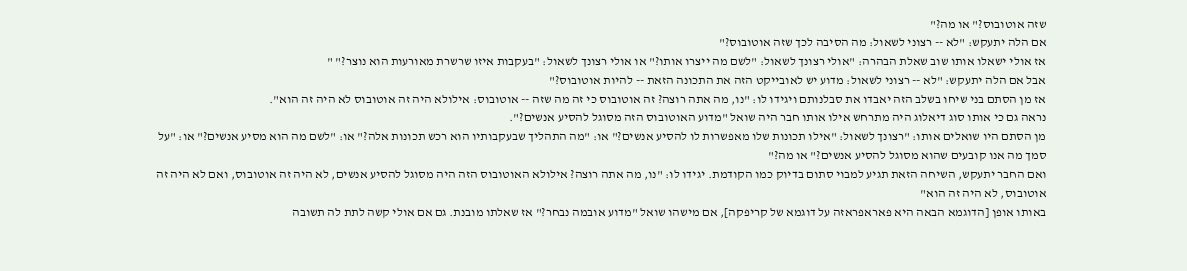שזה אוטובוס?" או מה?"
אם הלה יתעקש: "לא -- רצוני לשאול: מה הסיבה לכך שזה אוטובוס?"
אז אולי ישאלו אותו שוב שאלת הבהרה: "אולי רצונך לשאול: "לשם מה ייצרו אותו?" או אולי רצונך לשאול: "בעקבות איזו שרשרת מאורעות הוא נוצר?" "
אבל אם הלה יתעקש: "לא -- רצוני לשאול: מדוע יש לאובייקט הזה את התכונה הזאת -- להיות אוטובוס?"
אז מן הסתם בני שיחו בשלב הזה יאבדו את סבלנותם ויגידו לו: "נו, מה אתה רוצה? זה אוטובוס כי זה מה שזה -- אוטובוס: אילולא היה זה אוטובוס לא היה זה הוא".
נראה גם כי אותו סוג דיאלוג היה מתרחש אילו אותו חבר היה שואל "מדוע האוטובוס הזה מסוגל להסיע אנשים?".
מן הסתם היו שואלים אותו: "רצונך לשאול: "אילו תכונות שלו מאפשרות לו להסיע אנשים?" או: "מה התהליך שבעקבותיו הוא רכש תכונות אלה?" או: "לשם מה הוא מסיע אנשים?" או: "על סמך מה אנו קובעים שהוא מסוגל להסיע אנשים?" או מה?"
ואם החבר יתעקש, השיחה הזאת תגיע למבוי סתום בדיוק כמו הקודמת. יגידו לו: "נו, מה אתה רוצה? אילולא האוטובוס הזה היה מסוגל להסיע אנשים, לא היה זה אוטובוס, ואם לא היה זה אוטובוס, לא היה זה הוא"
באותו אופן [הדוגמא הבאה היא פאראפראזה על דוגמא של קריפקה], אם מישהו שואל "מדוע אובמה נבחר?" אז שאלתו מובנת. גם אם אולי קשה לתת לה תשובה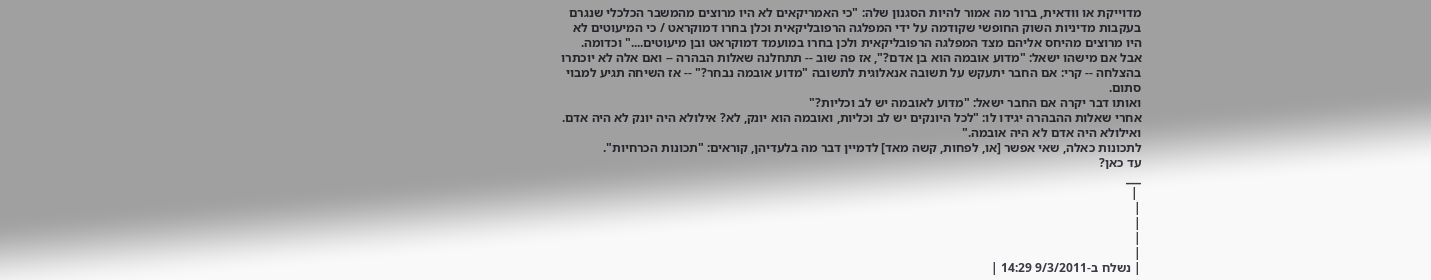מדוייקת או וודאית, ברור מה אמור להיות הסגנון שלה: "כי האמריקאים לא היו מרוצים מהמשבר הכלכלי שנגרם בעקבות מדיניות השוק החופשי שקודמה על ידי המפלגה הרפובליקאית וכלן בחרו דמוקראט / כי המיעוטים לא היו מרוצים מהיחס אליהם מצד המפלגה הרפובליקאית ולכן בחרו במועמד דמוקראט ובן מיעוטים...." וכדומה.
אבל אם מישהו ישאל: "מדוע אובמה הוא בן אדם?", אז פה שוב -- תתחלנה שאלות הבהרה -- ואם אלה לא יוכתרו בהצלחה -- קרי: אם החבר יתעקש על תשובה אנאלוגית לתשובה "מדוע אובמה נבחר?" -- אז השיחה תגיע למבוי סתום.
ואותו דבר יקרה אם החבר ישאל: "מדוע לאובמה יש לב וכליות?"
אחרי שאלות ההבהרה יגידו לו: "לכל היונקים יש לב וכליות, ואובמה הוא יונק, לא? אילולא היה יונק לא היה אדם. ואילולא היה אדם לא היה אובמה."
לתכונות כאלה, שאי אפשר [או, לפחות, קשה מאד] לדמיין דבר מה בלעדיהן, קוראים: "תכונות הכרחיות".
עד כאן?
___
 |
|
|
|
|
| נשלח ב-9/3/2011 14:29 |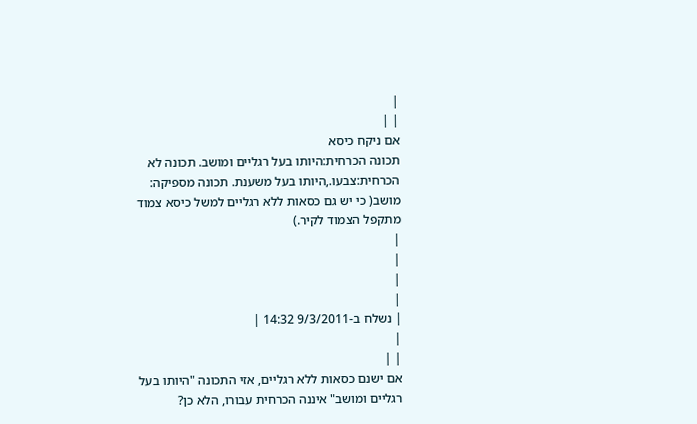|
| |
אם ניקח כיסא
תכונה הכרחית:היותו בעל רגליים ומושב. תכונה לא הכרחית:צבעו.,היותו בעל משענת. תכונה מספיקה: מושב( כי יש גם כסאות ללא רגליים למשל כיסא צמוד מתקפל הצמוד לקיר.)
|
|
|
|
| נשלח ב-9/3/2011 14:32 |
|
| |
אם ישנם כסאות ללא רגליים, אזי התכונה "היותו בעל רגליים ומושב" איננה הכרחית עבורו, הלא כן?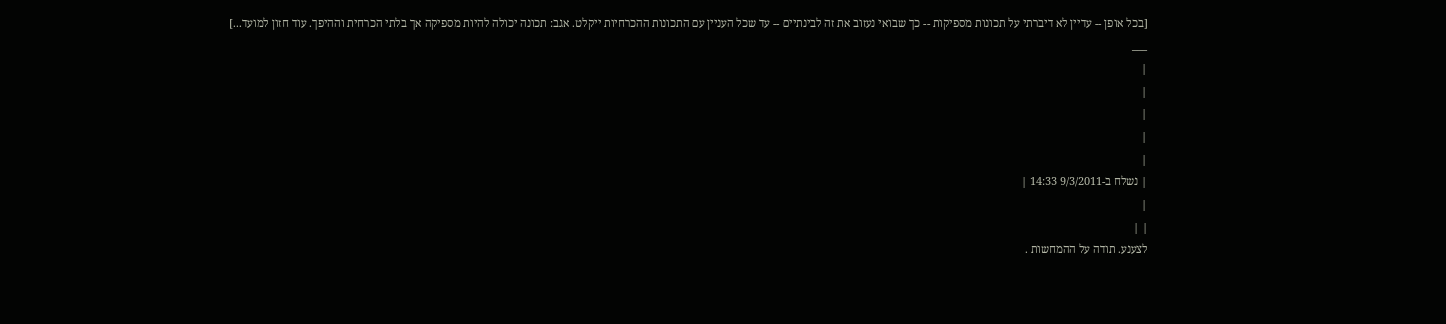[בכל אופן -- עדיין לא דיברתי על תכונות מספיקות -- כך שבואי נעזוב את זה לבינתיים -- עד שכל העניין עם התכונות ההכרחיות ייקלט. אגב: תכונה יכולה להיות מספיקה אך בלתי הכרחית וההיפך. עוד חזון למועד...]
___
|
|
|
|
|
| נשלח ב-9/3/2011 14:33 |
|
| |
לצענע. תודה על ההמחשות .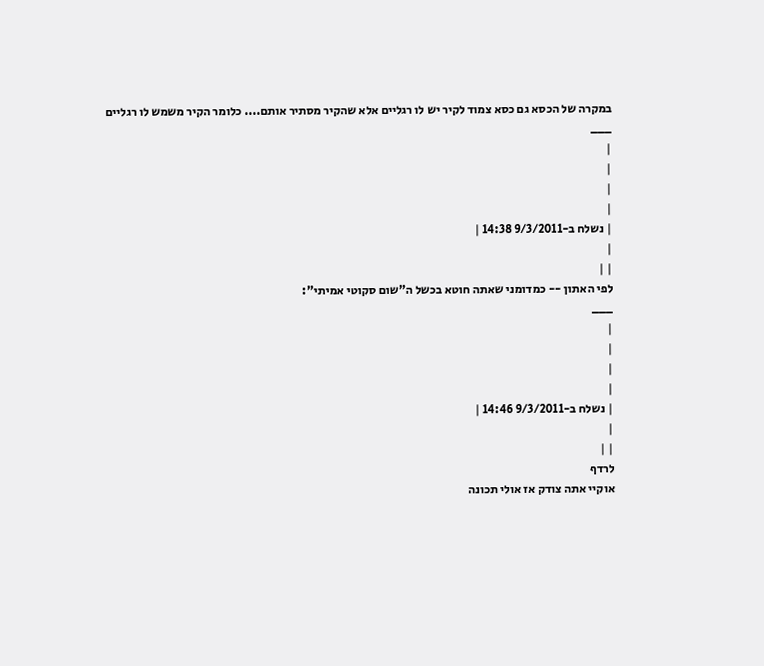במקרה של הכסא גם כסא צמוד לקיר יש לו רגליים אלא שהקיר מסתיר אותם.... כלומר הקיר משמש לו רגליים
___
|
|
|
|
| נשלח ב-9/3/2011 14:38 |
|
| |
לפי האתון -- כמדומני שאתה חוטא בכשל ה"שום סקוטי אמיתי":
___
|
|
|
|
| נשלח ב-9/3/2011 14:46 |
|
| |
לרדף
אוקיי אתה צודק אז אולי תכונה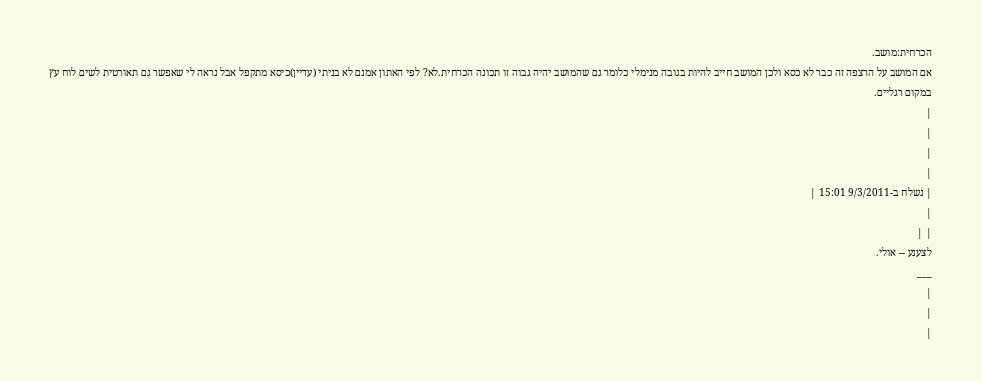הכרחית:מושב.
אם המושב על הרצפה זה כבר לא כסא ולכן המושב חייב להיות בגובה מנימלי כלומר גם שהמושב יהיה גבוה זו תכונה הכרחית.לא? לפי האתון אמנם לא בניתי (עדיין)כיסא מתקפל אבל נראה לי שאפשר גם תאורטית לשים לוח עץ במקום רגליים.
|
|
|
|
| נשלח ב-9/3/2011 15:01 |
|
| |
לצענע -- אולי.
___
|
|
|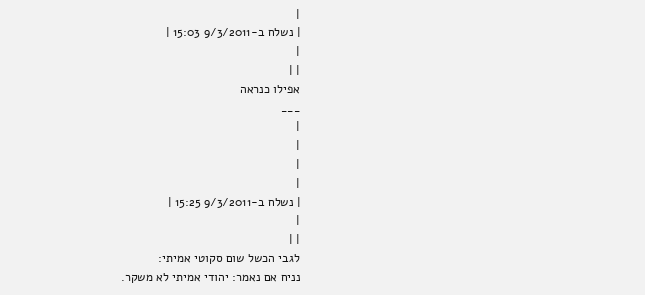|
| נשלח ב-9/3/2011 15:03 |
|
| |
אפילו כנראה
___
|
|
|
|
| נשלח ב-9/3/2011 15:25 |
|
| |
לגבי הכשל שום סקוטי אמיתי:
נניח אם נאמר: יהודי אמיתי לא משקר.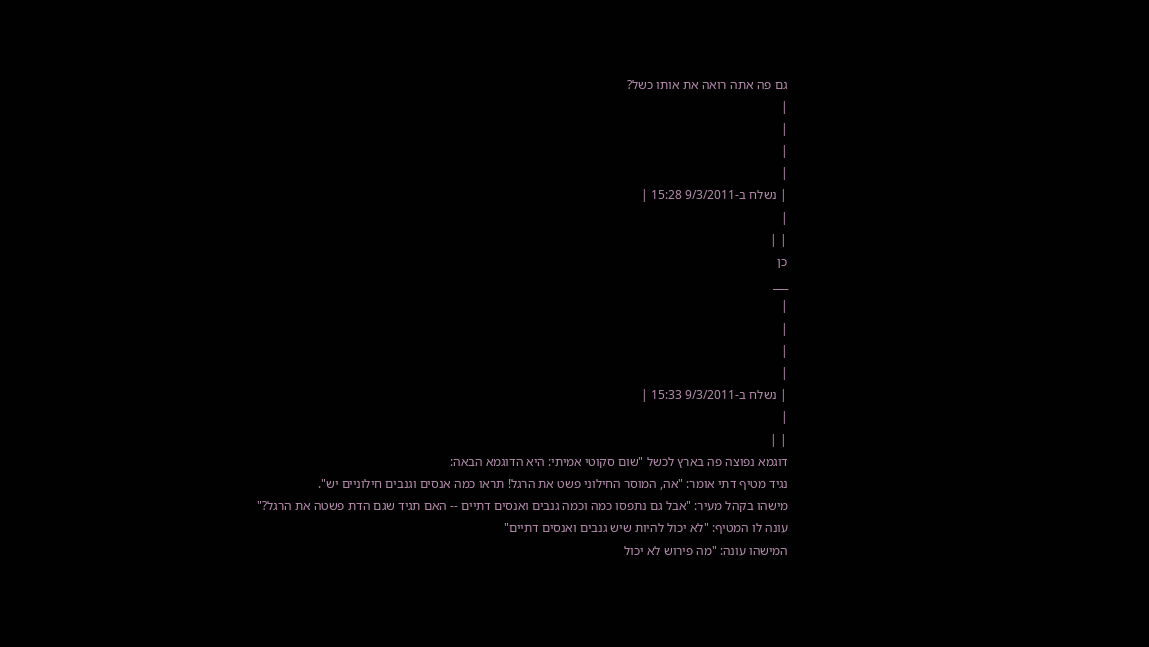גם פה אתה רואה את אותו כשל?
|
|
|
|
| נשלח ב-9/3/2011 15:28 |
|
| |
כן
___
|
|
|
|
| נשלח ב-9/3/2011 15:33 |
|
| |
דוגמא נפוצה פה בארץ לכשל "שום סקוטי אמיתי: היא הדוגמא הבאה:
נגיד מטיף דתי אומר: "אה, המוסר החילוני פשט את הרגל! תראו כמה אנסים וגנבים חילוניים יש".
מישהו בקהל מעיר: "אבל גם נתפסו כמה וכמה גנבים ואנסים דתיים -- האם תגיד שגם הדת פשטה את הרגל?"
עונה לו המטיף: "לא יכול להיות שיש גנבים ואנסים דתיים"
המישהו עונה: "מה פירוש לא יכול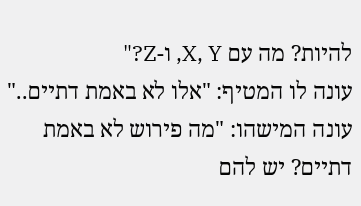להיות? מה עם X, Y, ו-Z?"
עונה לו המטיף: "אלו לא באמת דתיים.."
עונה המישהו: "מה פירוש לא באמת דתיים? יש להם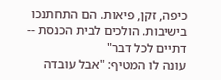כיפה, זקן, פיאות. הם התחתנכו בישיבות. הולכים לבית הכנסת -- דתיים לכל דבר"
עונה לו המטיף: "אבל עובדה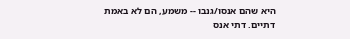היא שהם אנסו/גנבו -- משמע, הם לא באמת דתיים. דתי אנס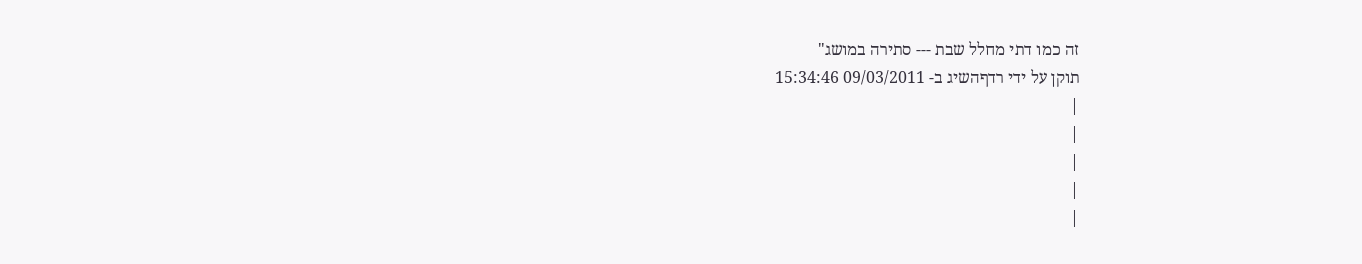זה כמו דתי מחלל שבת --- סתירה במושג"
תוקן על ידי רדףהשיג ב- 09/03/2011 15:34:46
|
|
|
|
|